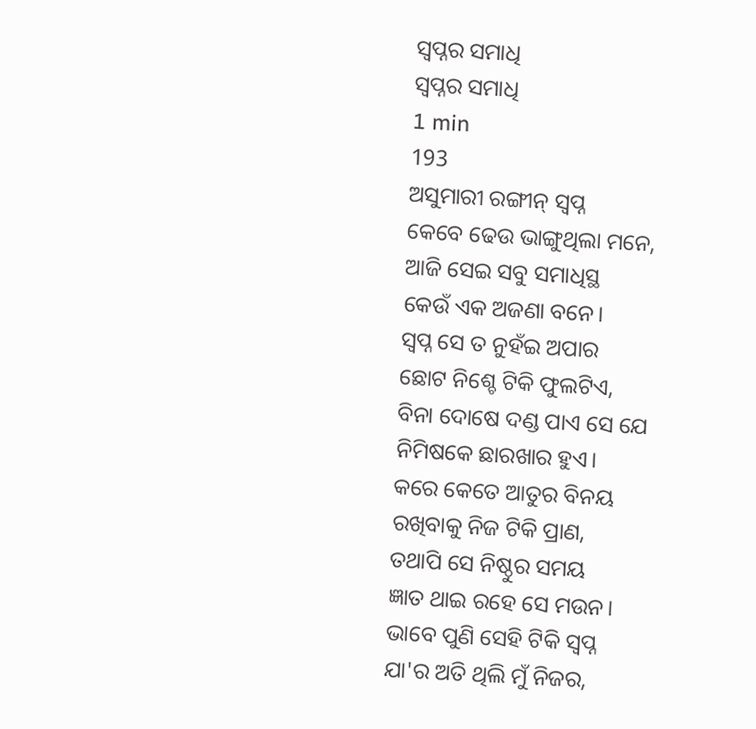ସ୍ବପ୍ନର ସମାଧି
ସ୍ବପ୍ନର ସମାଧି
1 min
193
ଅସୁମାରୀ ରଙ୍ଗୀନ୍ ସ୍ବପ୍ନ
କେବେ ଢେଉ ଭାଙ୍ଗୁଥିଲା ମନେ,
ଆଜି ସେଇ ସବୁ ସମାଧିସ୍ଥ
କେଉଁ ଏକ ଅଜଣା ବନେ।
ସ୍ବପ୍ନ ସେ ତ ନୁହଁଇ ଅପାର
ଛୋଟ ନିଶ୍ଚେ ଟିକି ଫୁଲଟିଏ,
ବିନା ଦୋଷେ ଦଣ୍ଡ ପାଏ ସେ ଯେ
ନିମିଷକେ ଛାରଖାର ହୁଏ।
କରେ କେତେ ଆତୁର ବିନୟ
ରଖିବାକୁ ନିଜ ଟିକି ପ୍ରାଣ,
ତଥାପି ସେ ନିଷ୍ଠୁର ସମୟ
ଜ୍ଞାତ ଥାଇ ରହେ ସେ ମଉନ।
ଭାବେ ପୁଣି ସେହି ଟିକି ସ୍ବପ୍ନ
ଯା'ର ଅତି ଥିଲି ମୁଁ ନିଜର,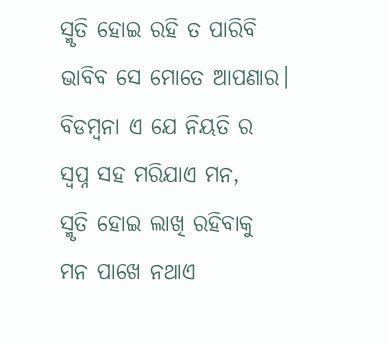ସ୍ମୃତି ହୋଇ ରହି ତ ପାରିବି
ଭାବିବ ସେ ମୋତେ ଆପଣାର।
ବିଡମ୍ବନା ଏ ଯେ ନିୟତି ର
ସ୍ବପ୍ନ ସହ ମରିଯାଏ ମନ,
ସ୍ମୃତି ହୋଇ ଲାଖି ରହିବାକୁ
ମନ ପାଖେ ନଥାଏ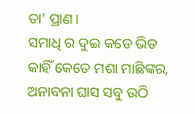ତା' ପ୍ରାଣ।
ସମାଧି ର ଦୁଇ କଡେ ଭିଡ
କାହିଁ କେତେ ମଶା ମାଛିଙ୍କର,
ଅନାବନା ଘାସ ସବୁ ଉଠି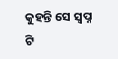କୁହନ୍ତି ସେ ସ୍ବପ୍ନ ଟି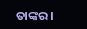ତାଙ୍କର।